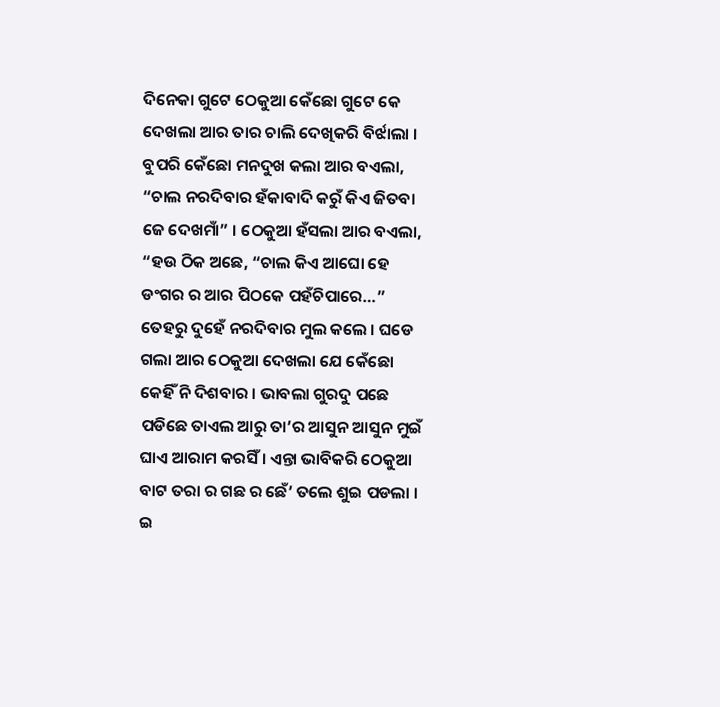ଦିନେକା ଗୁଟେ ଠେକୁଆ କେଁଛୋ ଗୁଟେ କେ ଦେଖଲା ଆର ତାର ଚାଲି ଦେଖିକରି ବିର୍ଝାଲା । ବୁପରି କେଁଛୋ ମନଦୁଖ କଲା ଆର ବଏଲା, “ଚାଲ ନରଦିବାର ହଁକାବାଦି କରୁଁ କିଏ ଜିତବା ଜେ ଦେଖମାଁ” । ଠେକୁଆ ହଁସଲା ଆର ବଏଲା, “ହଉ ଠିକ ଅଛେ, “ଚାଲ କିଏ ଆଘୋ ହେ ଡଂଗର ର ଆର ପିଠକେ ପହଁଚିପାରେ…”
ତେହରୁ ଦୁହେଁ ନରଦିବାର ମୁଲ କଲେ । ଘଡେ ଗଲା ଆର ଠେକୁଆ ଦେଖଲା ଯେ କେଁଛୋ କେହିଁ ନି ଦିଶବାର । ଭାବଲା ଗୁରଦୁ ପଛେ ପଡିଛେ ତାଏଲ ଆରୁ ତା’ର ଆସୁନ ଆସୁନ ମୁଇଁ ଘାଏ ଆରାମ କରସିଁ । ଏନ୍ତା ଭାବିକରି ଠେକୁଆ ବାଟ ତରା ର ଗଛ ର ଛେଁ’ ତଲେ ଶୁଇ ପଡଲା ।
ଇ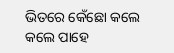ଭିତରେ କେଁଛୋ କଲେ କଲେ ପାହେ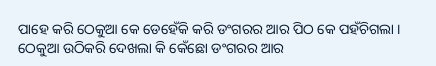ପାହେ କରି ଠେକୁଆ କେ ଡେହେଁକି କରି ଡଂଗରର ଆର ପିଠ କେ ପହଁଚିଗଲା । ଠେକୁଆ ଉଠିକରି ଦେଖଲା କି କେଁଛୋ ଡଂଗରର ଆର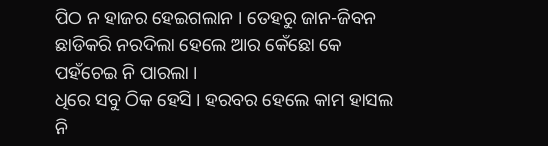ପିଠ ନ ହାଜର ହେଇଗଲାନ । ତେହରୁ ଜାନ-ଜିବନ ଛାଡିକରି ନରଦିଲା ହେଲେ ଆର କେଁଛୋ କେ ପହଁଚେଇ ନି ପାରଲା ।
ଧିରେ ସବୁ ଠିକ ହେସି । ହରବର ହେଲେ କାମ ହାସଲ ନି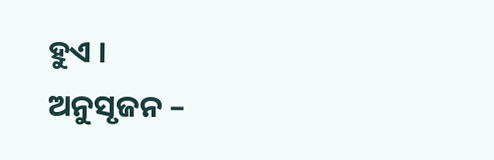ହୁଏ ।
ଅନୁସୃଜନ –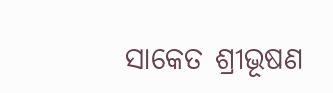ସାକେତ ଶ୍ରୀଭୂଷଣ